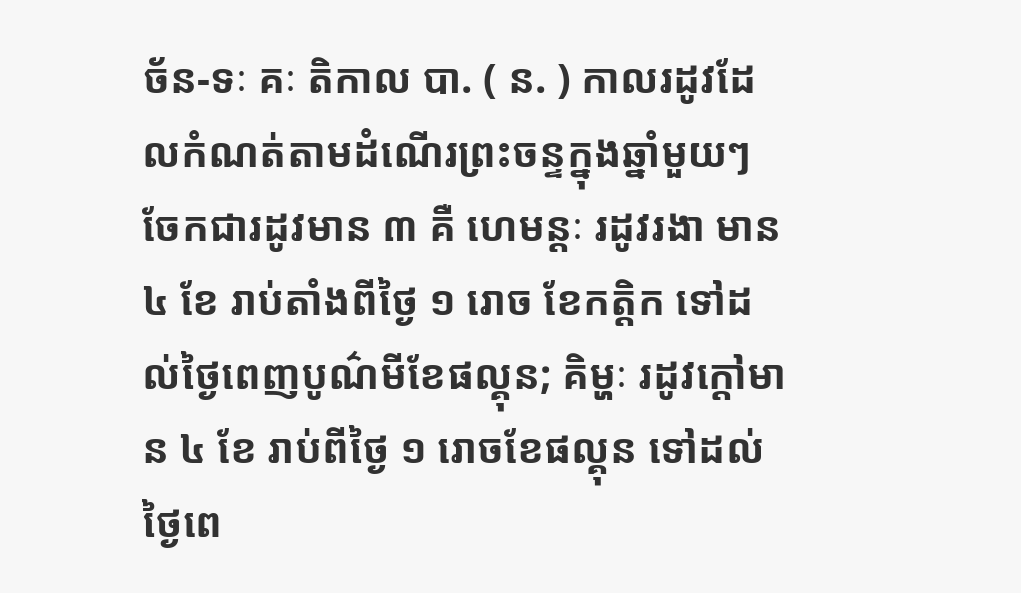ច័ន-ទៈ គៈ តិកាល បា. ( ន. ) កាលរដូវដែលកំណត់តាមដំណើរព្រះចន្ទក្នុងឆ្នាំមួយៗ ចែកជារដូវមាន ៣ គឺ ហេមន្តៈ រដូវរងា មាន ៤ ខែ រាប់តាំងពីថ្ងៃ ១ រោច ខែកត្ដិក ទៅដល់ថ្ងៃពេញបូណ៌មីខែផល្គុន; គិម្ហៈ រដូវក្ដៅមាន ៤ ខែ រាប់ពីថ្ងៃ ១ រោចខែផល្គុន ទៅដល់ថ្ងៃពេ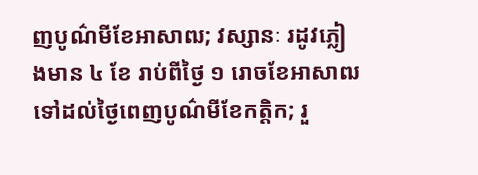ញបូណ៌មីខែអាសាឍ; វស្សានៈ រដូវភ្លៀងមាន ៤ ខែ រាប់ពីថ្ងៃ ១ រោចខែអាសាឍ ទៅដល់ថ្ងៃពេញបូណ៌មីខែកត្ដិក; រួ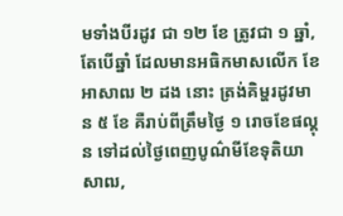មទាំងបីរដូវ ជា ១២ ខែ ត្រូវជា ១ ឆ្នាំ, តែបើឆ្នាំ ដែលមានអធិកមាសលើក ខែអាសាឍ ២ ដង នោះ ត្រង់គិម្ហរដូវមាន ៥ ខែ គឺរាប់ពីត្រឹមថ្ងៃ ១ រោចខែផល្គុន ទៅដល់ថ្ងៃពេញបូណ៌មីខែទុតិយាសាឍ,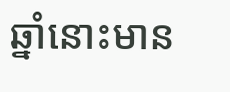ឆ្នាំនោះមាន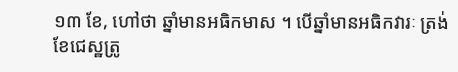១៣ ខែ, ហៅថា ឆ្នាំមានអធិកមាស ។ បើឆ្នាំមានអធិកវារៈ ត្រង់ខែជេស្ឋត្រូ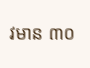វមាន ៣០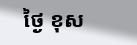ថ្ងៃ ខុស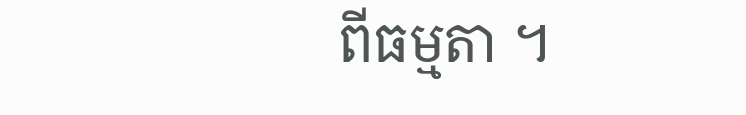ពីធម្មតា ។